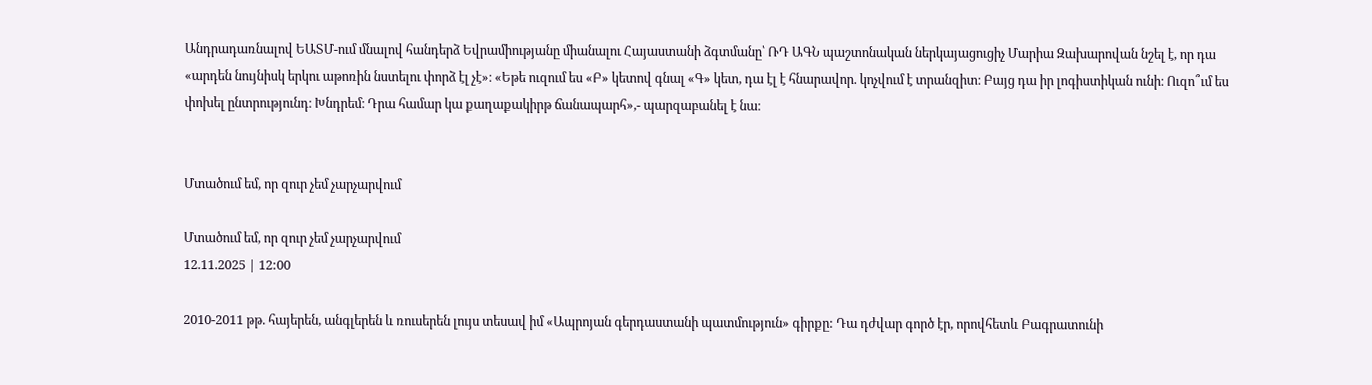Անդրադառնալով ԵԱՏՄ-ում մնալով հանդերձ Եվրամիությանը միանալու Հայաստանի ձգտմանը՝ ՌԴ ԱԳՆ պաշտոնական ներկայացուցիչ Մարիա Զախարովան նշել է, որ դա «արդեն նույնիսկ երկու աթոռին նստելու փորձ էլ չէ»։ «Եթե ուզում ես «Բ» կետով գնալ «Գ» կետ, դա էլ է հնարավոր. կոչվում է տրանզիտ։ Բայց դա իր լոգիստիկան ունի։ Ուզո՞ւմ ես փոխել ընտրությունդ։ Խնդրեմ։ Դրա համար կա քաղաքակիրթ ճանապարհ»,- պարզաբանել է նա։


Մտածում եմ, որ զուր չեմ չարչարվում

Մտածում եմ, որ զուր չեմ չարչարվում
12.11.2025 | 12:00

2010-2011 թթ. հայերեն, անգլերեն և ռուսերեն լույս տեսավ իմ «Ապրոյան գերդաստանի պատմություն» գիրքը: Դա դժվար գործ էր, որովհետև Բագրատունի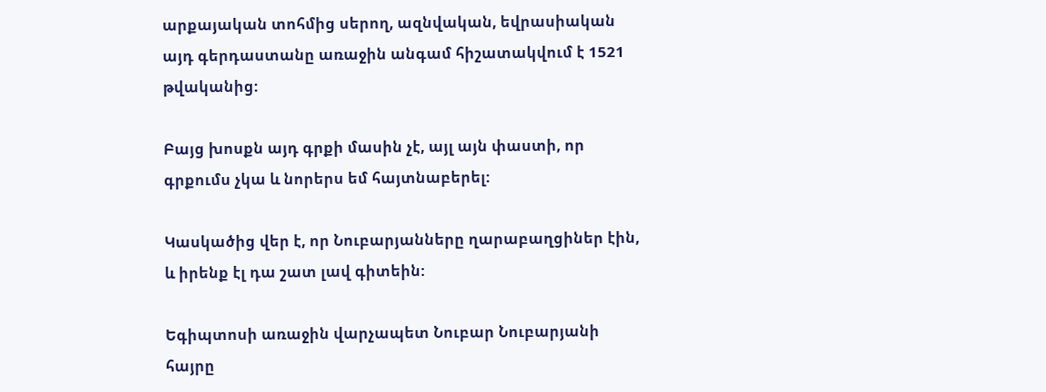արքայական տոհմից սերող, ազնվական, եվրասիական այդ գերդաստանը առաջին անգամ հիշատակվում է 1521 թվականից:

Բայց խոսքն այդ գրքի մասին չէ, այլ այն փաստի, որ գրքումս չկա և նորերս եմ հայտնաբերել:

Կասկածից վեր է, որ Նուբարյանները ղարաբաղցիներ էին, և իրենք էլ դա շատ լավ գիտեին:

Եգիպտոսի առաջին վարչապետ Նուբար Նուբարյանի հայրը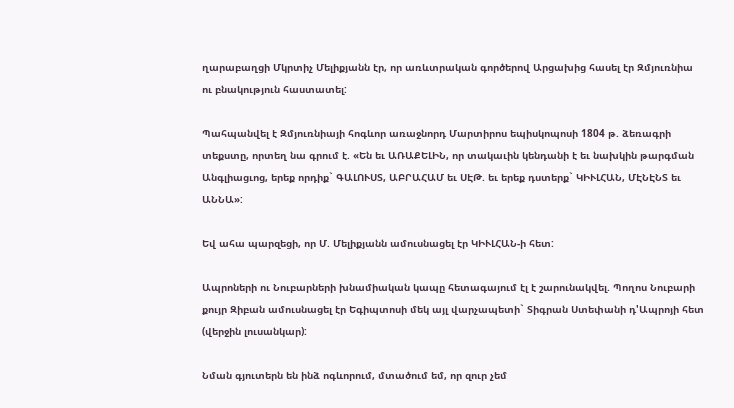ղարաբաղցի Մկրտիչ Մելիքյանն էր, որ առևտրական գործերով Արցախից հասել էր Զմյուռնիա ու բնակություն հաստատել:

Պահպանվել է Զմյուռնիայի հոգևոր առաջնորդ Մարտիրոս եպիսկոպոսի 1804 թ. ձեռագրի տեքստը, որտեղ նա գրում է. «Են եւ ԱՌԱՔԵԼԻՆ, որ տակաւին կենդանի է եւ նախկին թարգման Անգլիացւոց, երեք որդիք` ԳԱԼՈՒՍՏ, ԱԲՐԱՀԱՄ եւ ՍԷԹ. եւ երեք դստերք` ԿԻՒԼՀԱՆ, ՄԷՆԷՆՏ եւ ԱՆՆԱ»:

Եվ ահա պարզեցի, որ Մ. Մելիքյանն ամուսնացել էր ԿԻՒԼՀԱՆ-ի հետ:

Ապրոների ու Նուբարների խնամիական կապը հետագայում էլ է շարունակվել. Պողոս Նուբարի քույր Զիբան ամուսնացել էր Եգիպտոսի մեկ այլ վարչապետի` Տիգրան Ստեփանի դ'Ապրոյի հետ (վերջին լուսանկար):

Նման գյուտերն են ինձ ոգևորում, մտածում եմ, որ զուր չեմ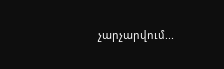չարչարվում...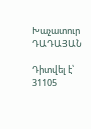Խաչատուր ԴԱԴԱՅԱՆ

Դիտվել է՝ 31105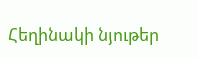Հեղինակի նյութեր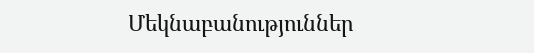Մեկնաբանություններ